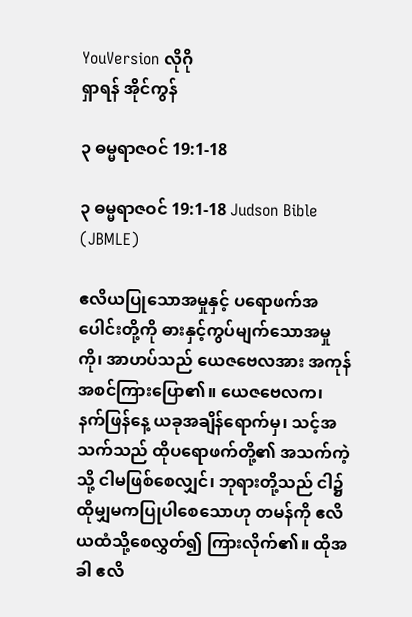YouVersion လိုဂို
ရှာရန် အိုင်ကွန်

၃ ဓမ္မရာဇဝင် 19:1-18

၃ ဓမ္မရာဇဝင် 19:1-18 Judson Bible (JBMLE)

ဧလိယပြုသောအမှုနှင့် ပရောဖက်အပေါင်းတို့ကို ဓားနှင့်ကွပ်မျက်သောအမှုကို၊ အာဟပ်သည် ယေဇဗေလအား အကုန်အစင်ကြားပြော၏။ ယေဇဗေလက၊ နက်ဖြန်နေ့ ယခုအချိန်ရောက်မှ၊ သင့်အသက်သည် ထိုပရောဖက်တို့၏ အသက်ကဲ့သို့ ငါမဖြစ်စေလျှင်၊ ဘုရားတို့သည် ငါ၌ထိုမျှမကပြုပါစေသောဟု တမန်ကို ဧလိယထံသို့စေလွှတ်၍ ကြားလိုက်၏။ ထိုအခါ ဧလိ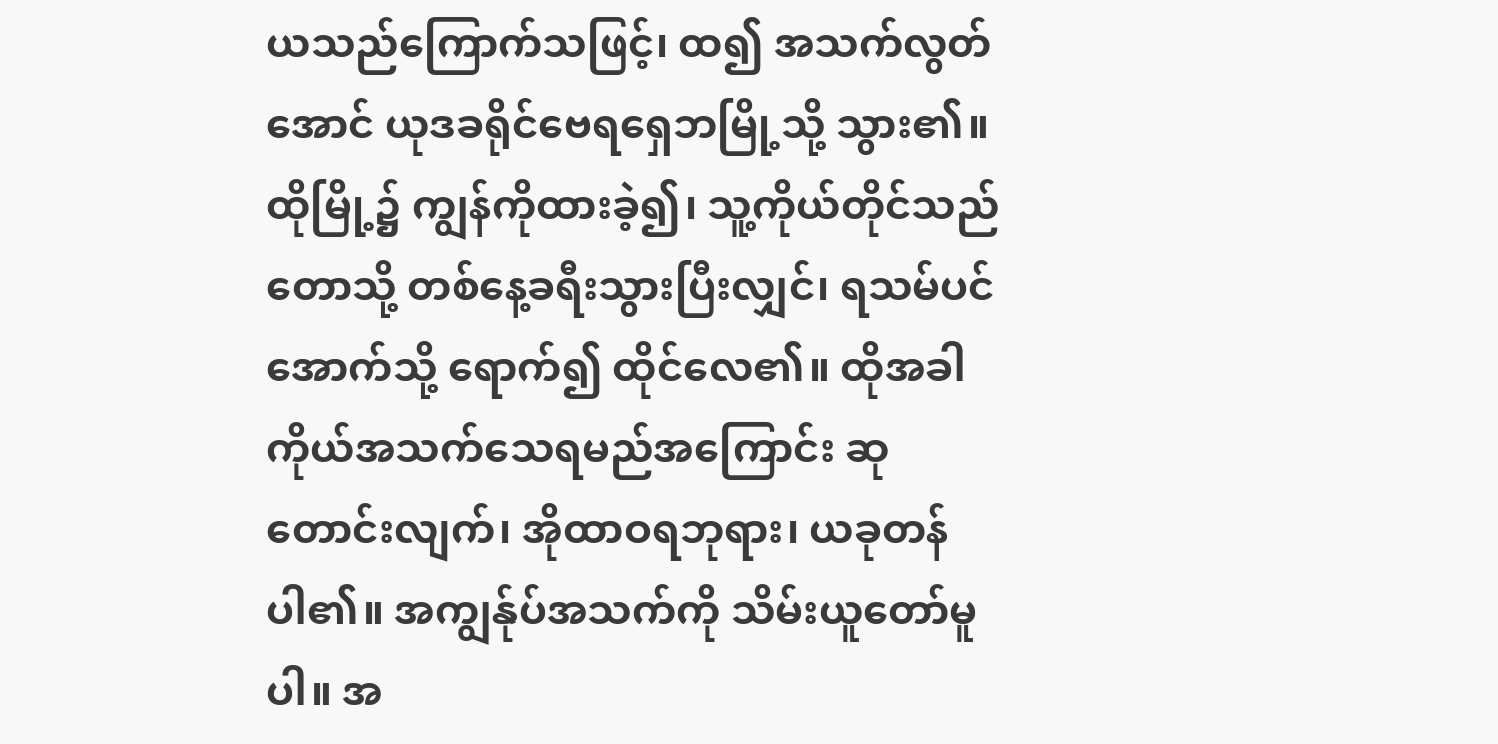ယသည်ကြောက်သဖြင့်၊ ထ၍ အသက်လွတ်အောင် ယုဒခရိုင်ဗေရရှေဘမြို့သို့ သွား၏။ ထိုမြို့၌ ကျွန်ကိုထားခဲ့၍၊ သူ့ကိုယ်တိုင်သည် တောသို့ တစ်နေ့ခရီးသွားပြီးလျှင်၊ ရသမ်ပင်အောက်သို့ ရောက်၍ ထိုင်လေ၏။ ထိုအခါ ကိုယ်အသက်သေရမည်အကြောင်း ဆုတောင်းလျက်၊ အိုထာဝရဘုရား၊ ယခုတန်ပါ၏။ အကျွန်ုပ်အသက်ကို သိမ်းယူတော်မူပါ။ အ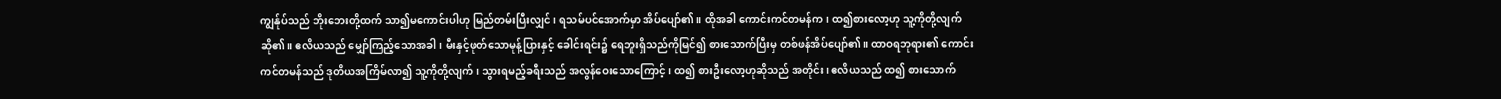ကျွန်ုပ်သည် ဘိုးဘေးတို့ထက် သာ၍မကောင်းပါဟု မြည်တမ်းပြီးလျှင်၊ ရသမ်ပင်အောက်မှာ အိပ်ပျော်၏။ ထိုအခါ ကောင်းကင်တမန်က၊ ထ၍စားလော့ဟု သူ့ကိုတို့လျက်ဆို၏။ ဧလိယသည် မျှော်ကြည့်သောအခါ၊ မီးနှင့်ဖုတ်သောမုန့်ပြားနှင့် ခေါင်းရင်း၌ ရေဘူးရှိသည်ကိုမြင်၍ စားသောက်ပြီးမှ တစ်ဖန်အိပ်ပျော်၏။ ထာဝရဘုရား၏ ကောင်းကင်တမန်သည် ဒုတိယအကြိမ်လာ၍ သူ့ကိုတို့လျက်၊ သွားရမည့်ခရီးသည် အလွန်ဝေးသောကြောင့်၊ ထ၍ စားဦးလော့ဟုဆိုသည် အတိုင်း၊ ဧလိယသည် ထ၍ စားသောက်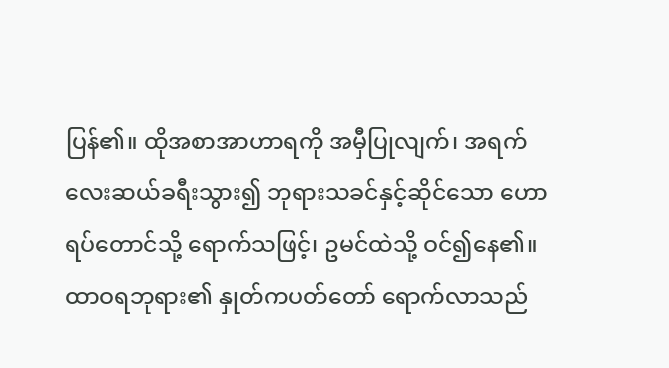ပြန်၏။ ထိုအစာအာဟာရကို အမှီပြုလျက်၊ အရက်လေးဆယ်ခရီးသွား၍ ဘုရားသခင်နှင့်ဆိုင်သော ဟောရပ်တောင်သို့ ရောက်သဖြင့်၊ ဥမင်ထဲသို့ ဝင်၍နေ၏။ ထာဝရဘုရား၏ နှုတ်ကပတ်တော် ရောက်လာသည်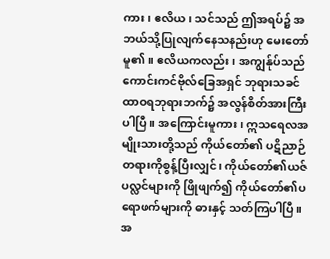ကား၊ ဧလိယ၊ သင်သည် ဤအရပ်၌ အဘယ်သို့ပြုလျက်နေသနည်းဟု မေးတော်မူ၏။ ဧလိယကလည်း၊ အကျွန်ုပ်သည် ကောင်းကင်ဗိုလ်ခြေအရှင် ဘုရားသခင်ထာဝရဘုရားဘက်၌ အလွန်စိတ်အားကြီးပါပြီ။ အကြောင်းမူကား၊ ဣသရေလအမျိုးသားတို့သည် ကိုယ်တော်၏ ပဋိညာဉ်တရားကိုစွန့်ပြီးလျှင်၊ ကိုယ်တော်၏ယဇ်ပလ္လင်များကို ဖြိုဖျက်၍ ကိုယ်တော်၏ပရောဖက်များကို ဓားနှင့် သတ်ကြပါပြီ။ အ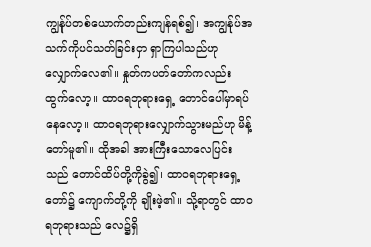ကျွန်ုပ်တစ်ယောက်တည်းကျန်ရစ်၍၊ အကျွန်ုပ်အသက်ကိုပင်သတ်ခြင်းငှာ ရှာကြပါသည်ဟု လျှောက်လေ၏။ နှုတ်ကပတ်တော်ကလည်း ထွက်လော့။ ထာဝရဘုရားရှေ့ တောင်ပေါ်မှာရပ်နေလော့။ ထာဝရဘုရားလျှောက်သွားမည်ဟု မိန့်တော်မူ၏။ ထိုအခါ အားကြီးသောလေပြင်းသည် တောင်ထိပ်တို့ကိုခွဲ၍၊ ထာဝရဘုရားရှေ့တော်၌ ကျောက်တို့ကို ချိုးဖဲ့၏။ သို့ရာတွင် ထာဝရဘုရားသည် လေ၌ရှိ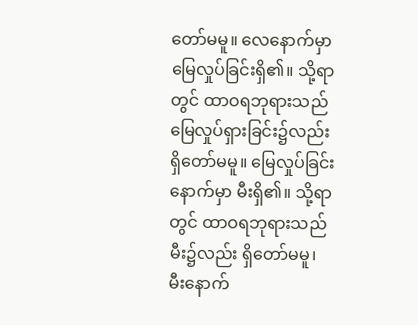တော်မမူ။ လေနောက်မှာ မြေလှုပ်ခြင်းရှိ၏။ သို့ရာတွင် ထာဝရဘုရားသည် မြေလှုပ်ရှားခြင်း၌လည်း ရှိတော်မမူ။ မြေလှုပ်ခြင်းနောက်မှာ မီးရှိ၏။ သို့ရာတွင် ထာဝရဘုရားသည် မီး၌လည်း ရှိတော်မမူ၊ မီးနောက်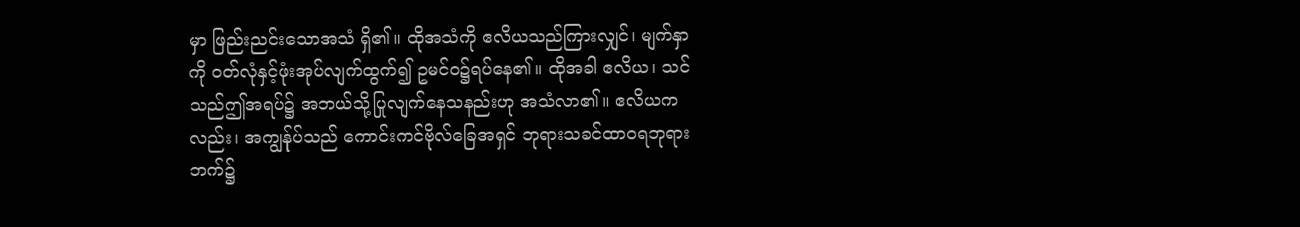မှာ ဖြည်းညင်းသောအသံ ရှိ၏။ ထိုအသံကို ဧလိယသည်ကြားလျှင်၊ မျက်နှာကို ဝတ်လုံနှင့်ဖုံးအုပ်လျက်ထွက်၍ ဥမင်ဝ၌ရပ်နေ၏။ ထိုအခါ ဧလိယ၊ သင်သည်ဤအရပ်၌ အဘယ်သို့ပြုလျက်နေသနည်းဟု အသံလာ၏။ ဧလိယကလည်း၊ အကျွန်ုပ်သည် ကောင်းကင်ဗိုလ်ခြေအရှင် ဘုရားသခင်ထာဝရဘုရားဘက်၌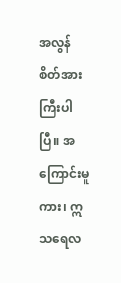အလွန်စိတ်အားကြီးပါပြီ။ အကြောင်းမူကား၊ ဣသရေလ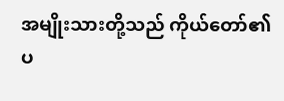အမျိုးသားတို့သည် ကိုယ်တော်၏ပ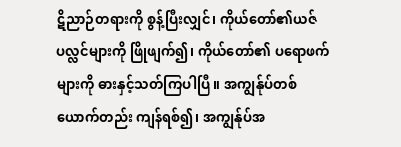ဋိညာဉ်တရားကို စွန့်ပြီးလျှင်၊ ကိုယ်တော်၏ယဇ်ပလ္လင်များကို ဖြိုဖျက်၍၊ ကိုယ်တော်၏ ပရောဖက်များကို ဓားနှင့်သတ်ကြပါပြီ။ အကျွန်ုပ်တစ်ယောက်တည်း ကျန်ရစ်၍၊ အကျွန်ုပ်အ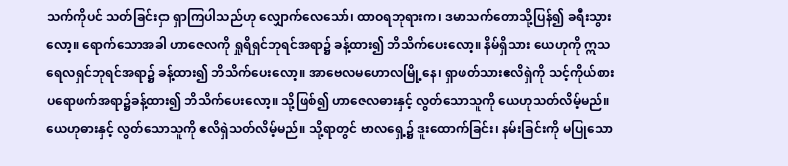သက်ကိုပင် သတ်ခြင်းငှာ ရှာကြပါသည်ဟု လျှောက်လေသော်၊ ထာဝရဘုရားက၊ ဒမာသက်တောသို့ပြန်၍ ခရီးသွားလော့။ ရောက်သောအခါ ဟာဇေလကို ရှုရိရှင်ဘုရင်အရာ၌ ခန့်ထား၍ ဘိသိက်ပေးလော့။ နိမ်ရှိသား ယေဟုကို ဣသရေလရှင်ဘုရင်အရာ၌ ခန့်ထား၍ ဘိသိက်ပေးလော့။ အာဗေလမဟောလမြို့နေ၊ ရှာဖတ်သားဧလိရှဲကို သင့်ကိုယ်စား ပရောဖက်အရာ၌ခန့်ထား၍ ဘိသိက်ပေးလော့။ သို့ဖြစ်၍ ဟာဇေလဓားနှင့် လွတ်သောသူကို ယေဟုသတ်လိမ့်မည်။ ယေဟုဓားနှင့် လွတ်သောသူကို ဧလိရှဲသတ်လိမ့်မည်။ သို့ရာတွင် ဗာလရှေ့၌ ဒူးထောက်ခြင်း၊ နမ်းခြင်းကို မပြုသော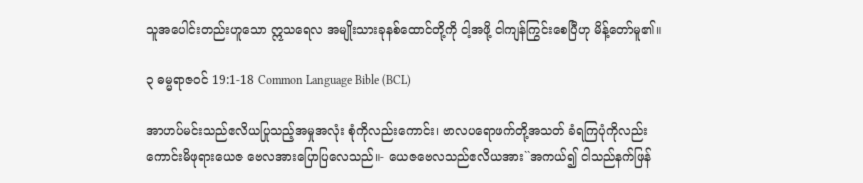သူအပေါင်းတည်းဟူသော ဣသရေလ အမျိုးသားခုနစ်ထောင်တို့ကို ငါ့အဖို့ ငါကျန်ကြွင်းစေပြီဟု မိန့်တော်မူ၏။

၃ ဓမ္မရာဇဝင် 19:1-18 Common Language Bible (BCL)

အာဟပ်မင်းသည်ဧလိယပြုသည့်အမှုအလုံး စုံကိုလည်းကောင်း၊ ဗာလပရောဖက်တို့အသတ် ခံရကြပုံကိုလည်းကောင်းမိဖုရားယေဇ ဗေလအားပြောပြလေသည်။- ယေဇဗေလသည်ဧလိယအား``အကယ်၍ ငါသည်နက်ဖြန်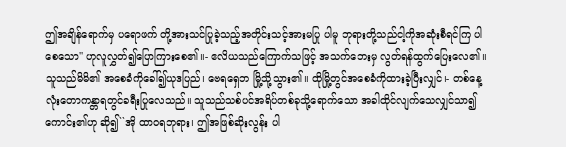ဤအချိန်ရောက်မှ ပရောဖက် တို့အားသင်ပြုခဲ့သည့်အတိုင်းသင့်အားမပြု ပါမူ ဘုရားတို့သည်ငါ့ကိုအဆုံးစီရင်ကြ ပါစေသော'' ဟုလူလွှတ်၍ပြောကြားစေ၏။- ဧလိယသည်ကြောက်သဖြင့် အသက်ဘေးမှ လွတ်ရန်ထွက်ပြေးလေ၏။ သူသည်မိမိ၏ အစေခံကိုခေါ်၍ယုဒပြည်၊ ဗေရရှေဘ မြို့သို့သွား၏။ ထိုမြို့တွင်အစေခံကိုထားခဲ့ပြီးလျှင်၊- တစ်နေ့လုံးတောကန္တာရတွင်ခရီးပြုလေသည်။ သူသည်သစ်ပင်အရိပ်တစ်ခုသို့ရောက်သော အခါထိုင်လျက်သေလျှင်သာ၍ကောင်း၏ဟု ဆို၍``အို ထာဝရဘုရား၊ ဤအဖြစ်ဆိုးလွန်း ပါ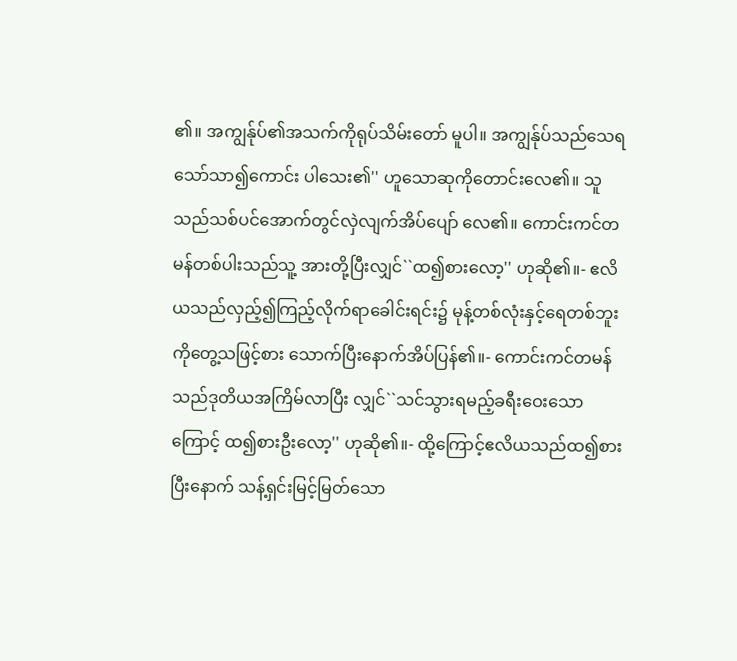၏။ အကျွန်ုပ်၏အသက်ကိုရုပ်သိမ်းတော် မူပါ။ အကျွန်ုပ်သည်သေရသော်သာ၍ကောင်း ပါသေး၏'' ဟူသောဆုကိုတောင်းလေ၏။ သူသည်သစ်ပင်အောက်တွင်လှဲလျက်အိပ်ပျော် လေ၏။ ကောင်းကင်တမန်တစ်ပါးသည်သူ့ အားတို့ပြီးလျှင်``ထ၍စားလော့'' ဟုဆို၏။- ဧလိယသည်လှည့်၍ကြည့်လိုက်ရာခေါင်းရင်း၌ မုန့်တစ်လုံးနှင့်ရေတစ်ဘူးကိုတွေ့သဖြင့်စား သောက်ပြီးနောက်အိပ်ပြန်၏။- ကောင်းကင်တမန်သည်ဒုတိယအကြိမ်လာပြီး လျှင်``သင်သွားရမည့်ခရီးဝေးသောကြောင့် ထ၍စားဦးလော့'' ဟုဆို၏။- ထို့ကြောင့်ဧလိယသည်ထ၍စားပြီးနောက် သန့်ရှင်းမြင့်မြတ်သော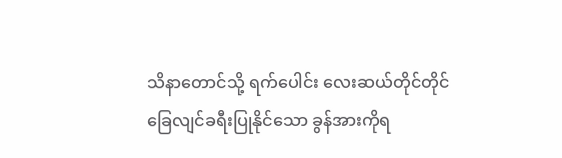သိနာတောင်သို့ ရက်ပေါင်း လေးဆယ်တိုင်တိုင်ခြေလျင်ခရီးပြုနိုင်သော ခွန်အားကိုရ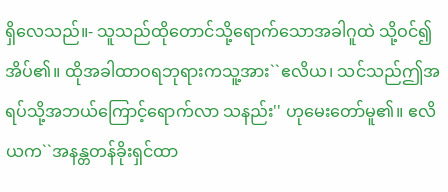ရှိလေသည်။- သူသည်ထိုတောင်သို့ရောက်သောအခါဂူထဲ သို့ဝင်၍အိပ်၏။ ထိုအခါထာဝရဘုရားကသူ့အား``ဧလိယ၊ သင်သည်ဤအရပ်သို့အဘယ်ကြောင့်ရောက်လာ သနည်း'' ဟုမေးတော်မူ၏။ ဧလိယက``အနန္တတန်ခိုးရှင်ထာ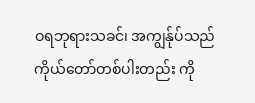ဝရဘုရားသခင်၊ အကျွန်ုပ်သည်ကိုယ်တော်တစ်ပါးတည်း ကို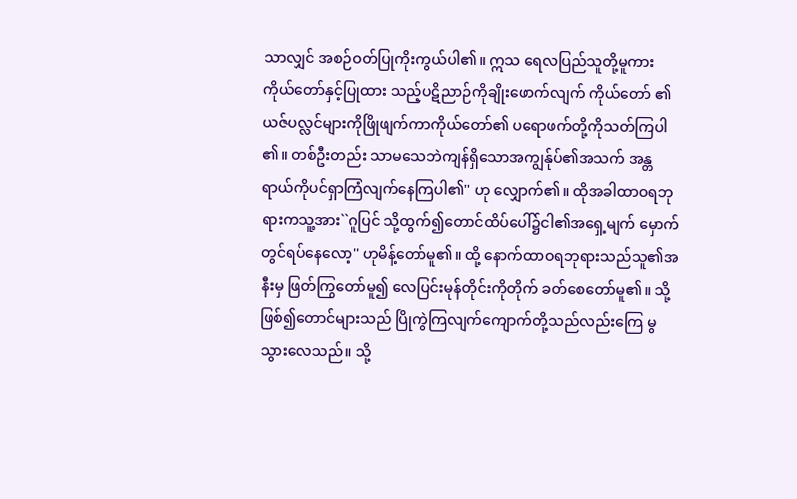သာလျှင် အစဉ်ဝတ်ပြုကိုးကွယ်ပါ၏။ ဣသ ရေလပြည်သူတို့မူကားကိုယ်တော်နှင့်ပြုထား သည့်ပဋိညာဉ်ကိုချိုးဖောက်လျက် ကိုယ်တော် ၏ယဇ်ပလ္လင်များကိုဖြိုဖျက်ကာကိုယ်တော်၏ ပရောဖက်တို့ကိုသတ်ကြပါ၏။ တစ်ဦးတည်း သာမသေဘဲကျန်ရှိသောအကျွန်ုပ်၏အသက် အန္တရာယ်ကိုပင်ရှာကြံလျက်နေကြပါ၏'' ဟု လျှောက်၏။ ထိုအခါထာဝရဘုရားကသူ့အား``ဂူပြင် သို့ထွက်၍တောင်ထိပ်ပေါ်၌ငါ၏အရှေ့မျက် မှောက်တွင်ရပ်နေလော့'' ဟုမိန့်တော်မူ၏။ ထို့ နောက်ထာဝရဘုရားသည်သူ၏အနီးမှ ဖြတ်ကြွတော်မူ၍ လေပြင်းမုန်တိုင်းကိုတိုက် ခတ်စေတော်မူ၏။ သို့ဖြစ်၍တောင်များသည် ပြိုကွဲကြလျက်ကျောက်တို့သည်လည်းကြေ မွသွားလေသည်။ သို့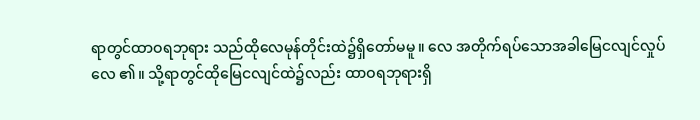ရာတွင်ထာဝရဘုရား သည်ထိုလေမုန်တိုင်းထဲ၌ရှိတော်မမူ။ လေ အတိုက်ရပ်သောအခါမြေငလျင်လှုပ်လေ ၏။ သို့ရာတွင်ထိုမြေငလျင်ထဲ၌လည်း ထာဝရဘုရားရှိ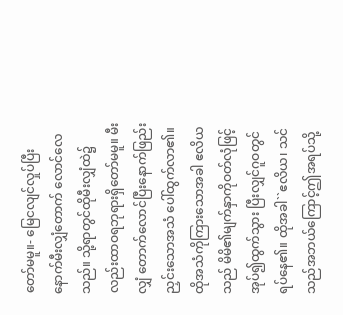တော်မမူ။- မြေငလျင်လှုပ်ပြီးနောက်မီးလျှံတောက် လောင်လေသည်။ သို့ရာတွင်ထိုမီးလျှံထဲ၌ လည်းထာဝရဘုရားရှိတော်မမူ။ မီးလျှံ တောက်လောင်ပြီးနောက်ဖြည်းညှင်းသောအသံ ပေါ်ထွက်လာ၏။ ထိုအသံကိုကြားသောအခါ ဧလိယသည် မိမိ၏မျက်နှာကိုဝတ်လုံဖြင့်အုပ်၍ထွက်သွား ပြီးလျှင်ဂူဝတွင်ရပ်နေ၏။ ထိုအခါ``ဧလိယ၊ သင်သည်အဘယ်ကြောင့်ဤအရပ်သို့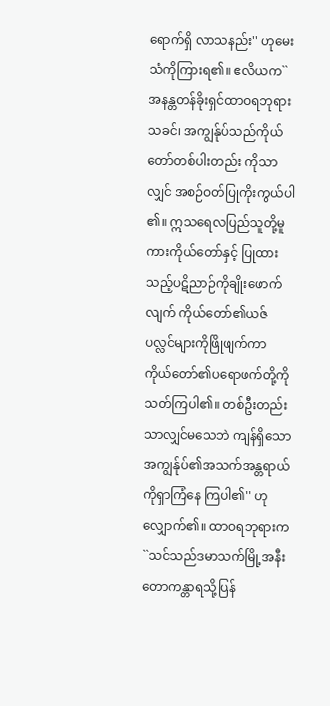ရောက်ရှိ လာသနည်း'' ဟုမေးသံကိုကြားရ၏။ ဧလိယက``အနန္တတန်ခိုးရှင်ထာဝရဘုရားသခင်၊ အကျွန်ုပ်သည်ကိုယ်တော်တစ်ပါးတည်း ကိုသာလျှင် အစဉ်ဝတ်ပြုကိုးကွယ်ပါ၏။ ဣသရေလပြည်သူတို့မူကားကိုယ်တော်နှင့် ပြုထားသည့်ပဋိညာဉ်ကိုချိုးဖောက်လျက် ကိုယ်တော်၏ယဇ်ပလ္လင်များကိုဖြိုဖျက်ကာ ကိုယ်တော်၏ပရောဖက်တို့ကိုသတ်ကြပါ၏။ တစ်ဦးတည်းသာလျှင်မသေဘဲ ကျန်ရှိသော အကျွန်ုပ်၏အသက်အန္တရာယ်ကိုရှာကြံနေ ကြပါ၏'' ဟုလျှောက်၏။ ထာဝရဘုရားက``သင်သည်ဒမာသက်မြို့အနီး တောကန္တာရသို့ပြန်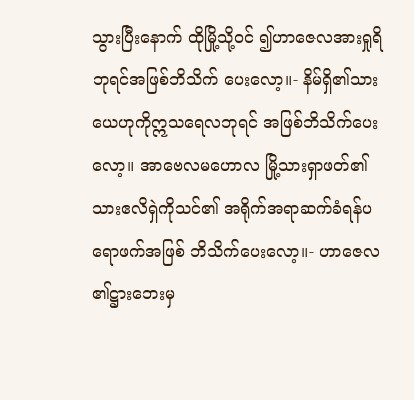သွားပြီးနောက် ထိုမြို့သို့ဝင် ၍ဟာဇေလအားရှုရိဘုရင်အဖြစ်ဘိသိက် ပေးလော့။- နိမ်ရှိ၏သားယေဟုကိုဣသရေလဘုရင် အဖြစ်ဘိသိက်ပေးလော့။ အာဗေလမဟောလ မြို့သားရှာဖတ်၏သားဧလိရှဲကိုသင်၏ အရိုက်အရာဆက်ခံရန်ပရောဖက်အဖြစ် ဘိသိက်ပေးလော့။- ဟာဇေလ၏ဋ္ဌားဘေးမှ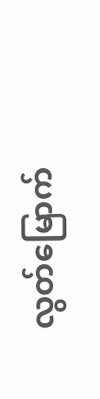လွတ်မြောက်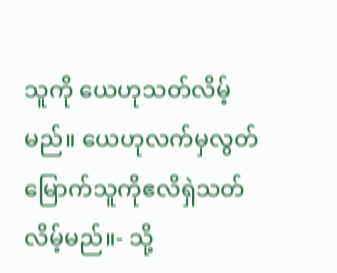သူကို ယေဟုသတ်လိမ့်မည်။ ယေဟုလက်မှလွတ် မြောက်သူကိုဧလိရှဲသတ်လိမ့်မည်။- သို့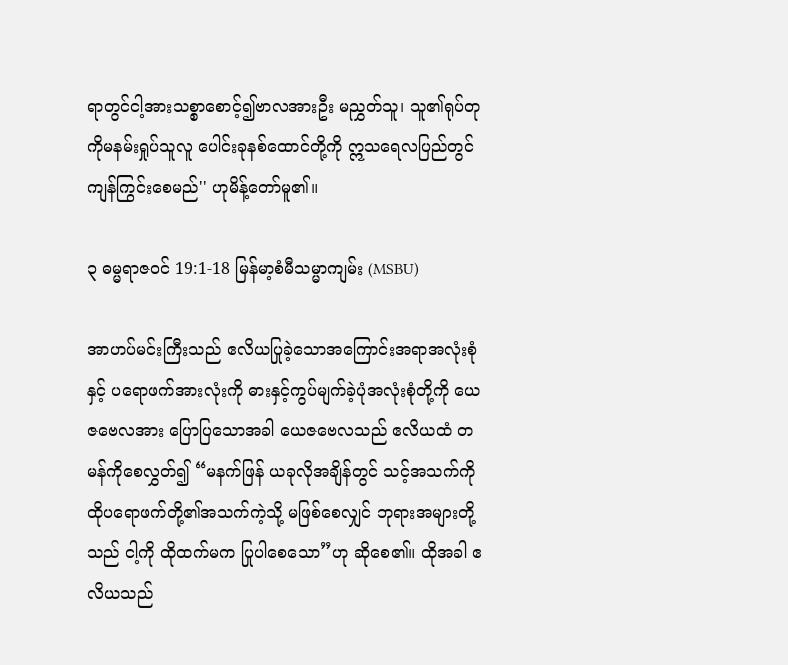ရာတွင်ငါ့အားသစ္စာစောင့်၍ဗာလအားဦး မညွှတ်သူ၊ သူ၏ရုပ်တုကိုမနမ်းရှုပ်သူလူ ပေါင်းခုနစ်ထောင်တို့ကို ဣသရေလပြည်တွင် ကျန်ကြွင်းစေမည်'' ဟုမိန့်တော်မူ၏။

၃ ဓမ္မရာဇဝင် 19:1-18 မြန်မာ့စံမီသမ္မာကျမ်း (MSBU)

အာဟပ်မင်းကြီးသည် ဧလိယပြုခဲ့သောအကြောင်းအရာအလုံးစုံနှင့် ပရောဖက်အားလုံးကို ဓားနှင့်ကွပ်မျက်ခဲ့ပုံအလုံးစုံတို့ကို ယေဇဗေလအား ပြောပြသောအခါ ယေဇဗေလသည် ဧလိယထံ တမန်ကိုစေလွှတ်၍ “မနက်ဖြန် ယခုလိုအချိန်တွင် သင့်အသက်ကို ထိုပရောဖက်တို့၏အသက်ကဲ့သို့ မဖြစ်စေလျှင် ဘုရားအများတို့သည် ငါ့ကို ထိုထက်မက ပြုပါစေသော”ဟု ဆိုစေ၏။ ထိုအခါ ဧလိယသည်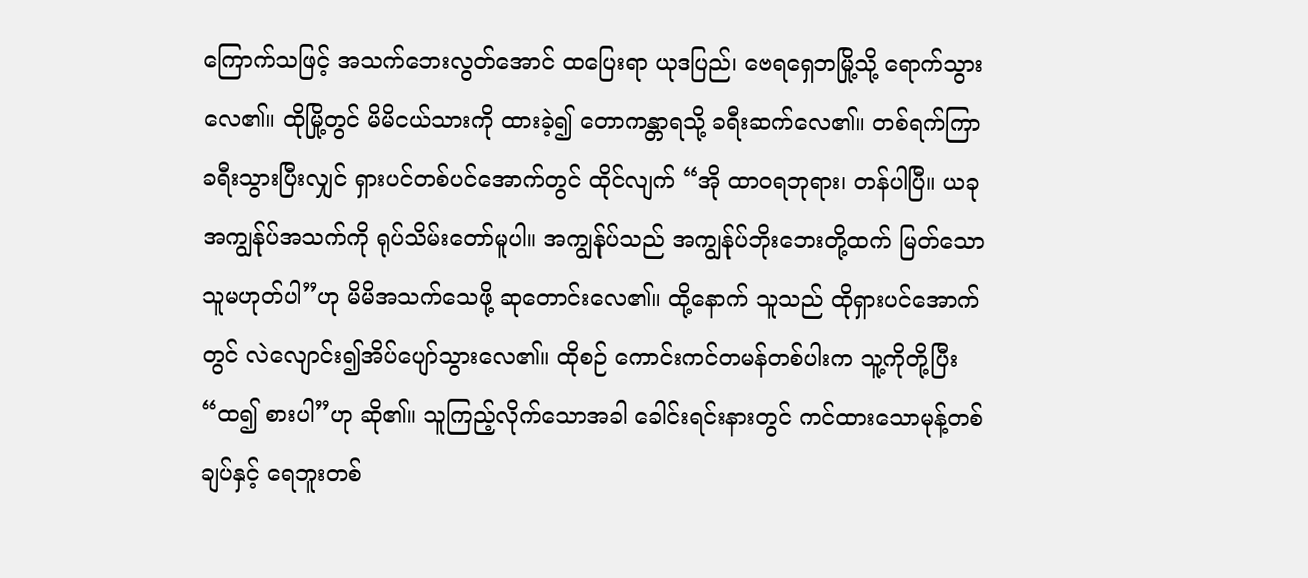ကြောက်သဖြင့် အသက်ဘေးလွတ်အောင် ထပြေးရာ ယုဒပြည်၊ ဗေရရှေဘမြို့သို့ ရောက်သွားလေ၏။ ထိုမြို့တွင် မိမိငယ်သားကို ထားခဲ့၍ တောကန္တာရသို့ ခရီးဆက်လေ၏။ တစ်ရက်ကြာခရီးသွားပြီးလျှင် ရှားပင်တစ်ပင်အောက်တွင် ထိုင်လျက် “အို ထာဝရဘုရား၊ တန်ပါပြီ။ ယခု အကျွန်ုပ်အသက်ကို ရုပ်သိမ်းတော်မူပါ။ အကျွန်ုပ်သည် အကျွန်ုပ်ဘိုးဘေးတို့ထက် မြတ်သောသူမဟုတ်ပါ”ဟု မိမိအသက်သေဖို့ ဆုတောင်းလေ၏။ ထို့နောက် သူသည် ထိုရှားပင်အောက်တွင် လဲလျောင်း၍အိပ်ပျော်သွားလေ၏။ ထိုစဉ် ကောင်းကင်တမန်တစ်ပါးက သူ့ကိုတို့ပြီး “ထ၍ စားပါ”ဟု ဆို၏။ သူကြည့်လိုက်သောအခါ ခေါင်းရင်းနားတွင် ကင်ထားသောမုန့်တစ်ချပ်နှင့် ရေဘူးတစ်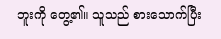ဘူးကို တွေ့၏။ သူသည် စားသောက်ပြီး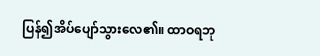ပြန်၍အိပ်ပျော်သွားလေ၏။ ထာဝရဘု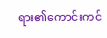ရား၏ကောင်းကင်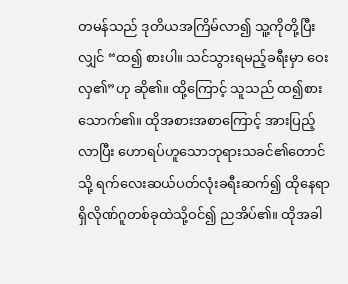တမန်သည် ဒုတိယအကြိမ်လာ၍ သူ့ကိုတို့ပြီးလျှင် “ထ၍ စားပါ။ သင်သွားရမည့်ခရီးမှာ ဝေးလှ၏”ဟု ဆို၏။ ထို့ကြောင့် သူသည် ထ၍စားသောက်၏။ ထိုအစားအစာကြောင့် အားပြည့်လာပြီး ဟောရပ်ဟူသောဘုရားသခင်၏တောင်သို့ ရက်လေးဆယ်ပတ်လုံးခရီးဆက်၍ ထိုနေရာရှိလိုဏ်ဂူတစ်ခုထဲသို့ဝင်၍ ညအိပ်၏။ ထိုအခါ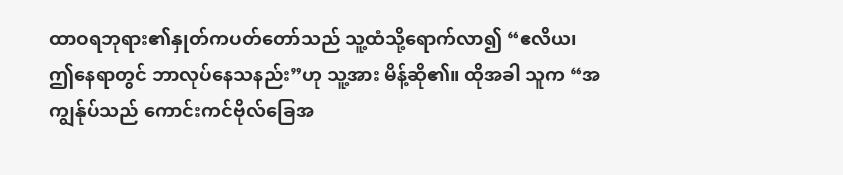ထာဝရဘုရား၏နှုတ်ကပတ်တော်သည် သူ့ထံသို့ရောက်လာ၍ “ဧလိယ၊ ဤနေရာတွင် ဘာလုပ်နေသနည်း”ဟု သူ့အား မိန့်ဆို၏။ ထိုအခါ သူက “အကျွန်ုပ်သည် ကောင်းကင်ဗိုလ်ခြေအ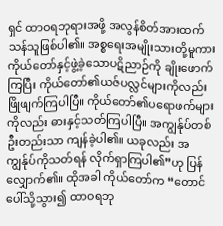ရှင် ထာဝရဘုရားအဖို့ အလွန်စိတ်အားထက်သန်သူဖြစ်ပါ၏။ အစ္စရေးအမျိုးသားတို့မူကား ကိုယ်တော်နှင့်ဖွဲ့ခဲ့သောပဋိညာဉ်ကို ချိုးဖောက်ကြပြီး ကိုယ်တော်၏ယဇ်ပလ္လင်များကိုလည်း ဖြိုဖျက်ကြပါပြီ။ ကိုယ်တော်၏ပရောဖက်များကိုလည်း ဓားနှင့်သတ်ကြပါပြီ။ အကျွန်ုပ်တစ်ဦးတည်းသာ ကျန်ခဲ့ပါ၏။ ယခုလည်း အကျွန်ုပ်ကိုသတ်ရန် လိုက်ရှာကြပါ၏”ဟု ပြန်လျှောက်၏။ ထိုအခါ ကိုယ်တော်က “တောင်ပေါ်သို့သွား၍ ထာဝရဘု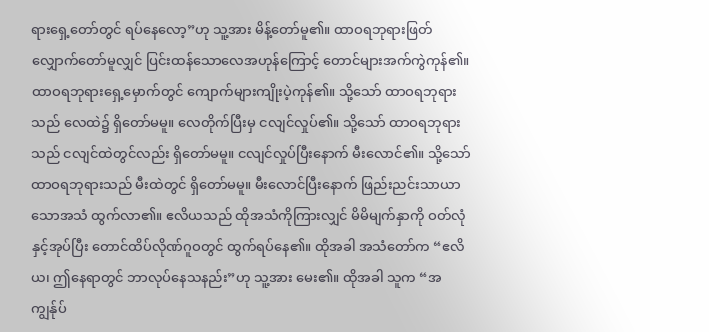ရားရှေ့တော်တွင် ရပ်နေလော့”ဟု သူ့အား မိန့်တော်မူ၏။ ထာဝရဘုရားဖြတ်လျှောက်တော်မူလျှင် ပြင်းထန်သောလေအဟုန်ကြောင့် တောင်များအက်ကွဲကုန်၏။ ထာဝရဘုရားရှေ့မှောက်တွင် ကျောက်များကျိုးပဲ့ကုန်၏။ သို့သော် ထာဝရဘုရားသည် လေထဲ၌ ရှိတော်မမူ။ လေတိုက်ပြီးမှ ငလျင်လှုပ်၏။ သို့သော် ထာဝရဘုရားသည် ငလျင်ထဲတွင်လည်း ရှိတော်မမူ။ ငလျင်လှုပ်ပြီးနောက် မီးလောင်၏။ သို့သော် ထာဝရဘုရားသည် မီးထဲတွင် ရှိတော်မမူ။ မီးလောင်ပြီးနောက် ဖြည်းညင်းသာယာသောအသံ ထွက်လာ၏။ ဧလိယသည် ထိုအသံကိုကြားလျှင် မိမိမျက်နှာကို ဝတ်လုံနှင့်အုပ်ပြီး တောင်ထိပ်လိုဏ်ဂူဝတွင် ထွက်ရပ်နေ၏။ ထိုအခါ အသံတော်က “ဧလိယ၊ ဤနေရာတွင် ဘာလုပ်နေသနည်း”ဟု သူ့အား မေး၏။ ထိုအခါ သူက “အကျွန်ုပ်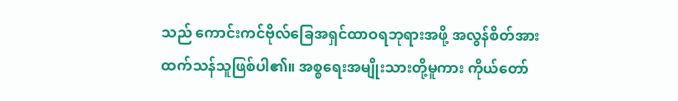သည် ကောင်းကင်ဗိုလ်ခြေအရှင်ထာဝရဘုရားအဖို့ အလွန်စိတ်အားထက်သန်သူဖြစ်ပါ၏။ အစ္စရေးအမျိုးသားတို့မူကား ကိုယ်တော်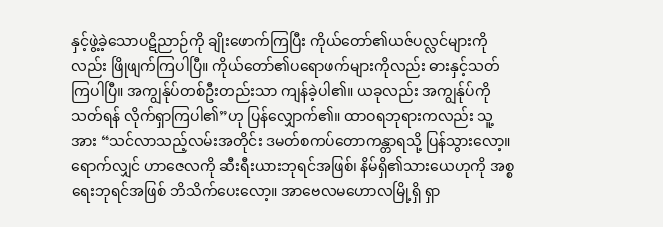နှင့်ဖွဲ့ခဲ့သောပဋိညာဉ်ကို ချိုးဖောက်ကြပြီး ကိုယ်တော်၏ယဇ်ပလ္လင်များကိုလည်း ဖြိုဖျက်ကြပါပြီ။ ကိုယ်တော်၏ပရောဖက်များကိုလည်း ဓားနှင့်သတ်ကြပါပြီ။ အကျွန်ုပ်တစ်ဦးတည်းသာ ကျန်ခဲ့ပါ၏။ ယခုလည်း အကျွန်ုပ်ကိုသတ်ရန် လိုက်ရှာကြပါ၏”ဟု ပြန်လျှောက်၏။ ထာဝရဘုရားကလည်း သူ့အား “သင်လာသည့်လမ်းအတိုင်း ဒမတ်စကပ်တောကန္တာရသို့ ပြန်သွားလော့။ ရောက်လျှင် ဟာဇေလကို ဆီးရီးယားဘုရင်အဖြစ်၊ နိမ်ရှိ၏သားယေဟုကို အစ္စရေးဘုရင်အဖြစ် ဘိသိက်ပေးလော့။ အာဗေလမဟောလမြို့ရှိ ရှာ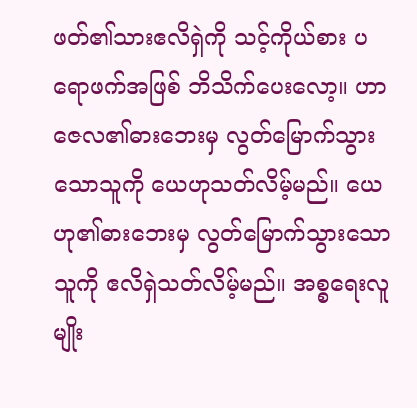ဖတ်၏သားဧလိရှဲကို သင့်ကိုယ်စား ပရောဖက်အဖြစ် ဘိသိက်ပေးလော့။ ဟာဇေလ၏ဓားဘေးမှ လွတ်မြောက်သွားသောသူကို ယေဟုသတ်လိမ့်မည်။ ယေဟု၏ဓားဘေးမှ လွတ်မြောက်သွားသောသူကို ဧလိရှဲသတ်လိမ့်မည်။ အစ္စရေးလူမျိုး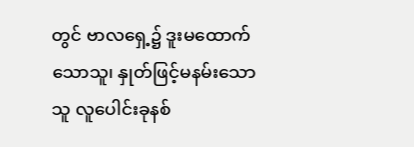တွင် ဗာလရှေ့၌ ဒူးမထောက်သောသူ၊ နှုတ်ဖြင့်မနမ်းသောသူ လူပေါင်းခုနစ်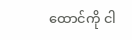ထောင်ကို ငါ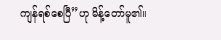ကျန်ရစ်စေပြီ”ဟု မိန့်တော်မူ၏။